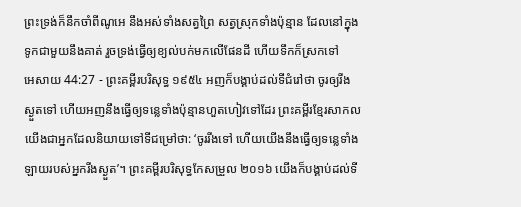ព្រះទ្រង់ក៏នឹកចាំពីណូអេ នឹងអស់ទាំងសត្វព្រៃ សត្វស្រុកទាំងប៉ុន្មាន ដែលនៅក្នុងទូកជាមួយនឹងគាត់ រួចទ្រង់ធ្វើឲ្យខ្យល់បក់មកលើផែនដី ហើយទឹកក៏ស្រកទៅ
អេសាយ 44:27 - ព្រះគម្ពីរបរិសុទ្ធ ១៩៥៤ អញក៏បង្គាប់ដល់ទីជំរៅថា ចូរឲ្យរីងស្ងួតទៅ ហើយអញនឹងធ្វើឲ្យទន្លេទាំងប៉ុន្មានហួតហៀវទៅដែរ ព្រះគម្ពីរខ្មែរសាកល យើងជាអ្នកដែលនិយាយទៅទីជម្រៅថា: ‘ចូររីងទៅ ហើយយើងនឹងធ្វើឲ្យទន្លេទាំងឡាយរបស់អ្នករីងស្ងួត’។ ព្រះគម្ពីរបរិសុទ្ធកែសម្រួល ២០១៦ យើងក៏បង្គាប់ដល់ទី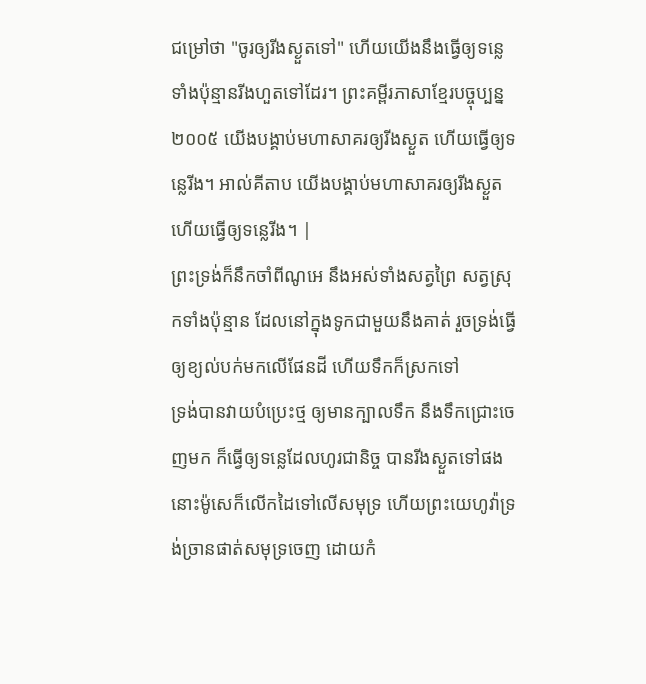ជម្រៅថា "ចូរឲ្យរីងស្ងួតទៅ" ហើយយើងនឹងធ្វើឲ្យទន្លេទាំងប៉ុន្មានរីងហួតទៅដែរ។ ព្រះគម្ពីរភាសាខ្មែរបច្ចុប្បន្ន ២០០៥ យើងបង្គាប់មហាសាគរឲ្យរីងស្ងួត ហើយធ្វើឲ្យទន្លេរីង។ អាល់គីតាប យើងបង្គាប់មហាសាគរឲ្យរីងស្ងួត ហើយធ្វើឲ្យទន្លេរីង។ |
ព្រះទ្រង់ក៏នឹកចាំពីណូអេ នឹងអស់ទាំងសត្វព្រៃ សត្វស្រុកទាំងប៉ុន្មាន ដែលនៅក្នុងទូកជាមួយនឹងគាត់ រួចទ្រង់ធ្វើឲ្យខ្យល់បក់មកលើផែនដី ហើយទឹកក៏ស្រកទៅ
ទ្រង់បានវាយបំប្រេះថ្ម ឲ្យមានក្បាលទឹក នឹងទឹកជ្រោះចេញមក ក៏ធ្វើឲ្យទន្លេដែលហូរជានិច្ច បានរីងស្ងួតទៅផង
នោះម៉ូសេក៏លើកដៃទៅលើសមុទ្រ ហើយព្រះយេហូវ៉ាទ្រង់ច្រានផាត់សមុទ្រចេញ ដោយកំ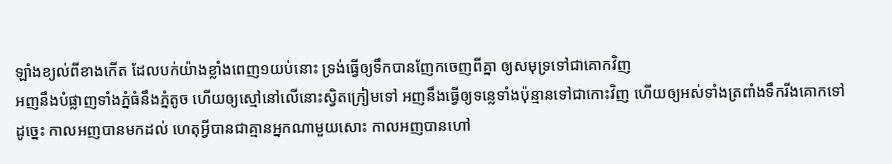ឡាំងខ្យល់ពីខាងកើត ដែលបក់យ៉ាងខ្លាំងពេញ១យប់នោះ ទ្រង់ធ្វើឲ្យទឹកបានញែកចេញពីគ្នា ឲ្យសមុទ្រទៅជាគោកវិញ
អញនឹងបំផ្លាញទាំងភ្នំធំនឹងភ្នំតូច ហើយឲ្យស្មៅនៅលើនោះស្វិតក្រៀមទៅ អញនឹងធ្វើឲ្យទន្លេទាំងប៉ុន្មានទៅជាកោះវិញ ហើយឲ្យអស់ទាំងត្រពាំងទឹករីងគោកទៅ
ដូច្នេះ កាលអញបានមកដល់ ហេតុអ្វីបានជាគ្មានអ្នកណាមួយសោះ កាលអញបានហៅ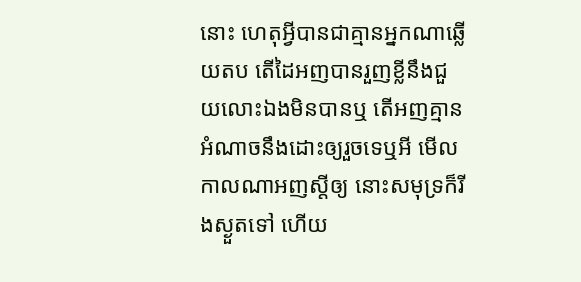នោះ ហេតុអ្វីបានជាគ្មានអ្នកណាឆ្លើយតប តើដៃអញបានរួញខ្លីនឹងជួយលោះឯងមិនបានឬ តើអញគ្មានអំណាចនឹងដោះឲ្យរួចទេឬអី មើល កាលណាអញស្តីឲ្យ នោះសមុទ្រក៏រីងស្ងួតទៅ ហើយ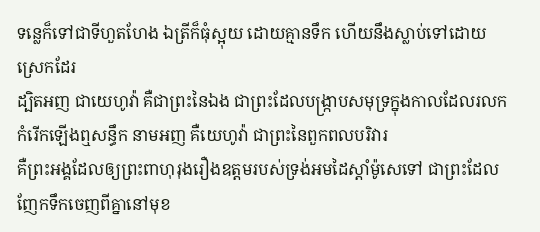ទន្លេក៏ទៅជាទីហួតហែង ឯត្រីក៏ធុំស្អុយ ដោយគ្មានទឹក ហើយនឹងស្លាប់ទៅដោយស្រេកដែរ
ដ្បិតអញ ជាយេហូវ៉ា គឺជាព្រះនៃឯង ជាព្រះដែលបង្ក្រាបសមុទ្រក្នុងកាលដែលរលកកំរើកឡើងឮសន្ធឹក នាមអញ គឺយេហូវ៉ា ជាព្រះនៃពួកពលបរិវារ
គឺព្រះអង្គដែលឲ្យព្រះពាហុរុងរឿងឧត្តមរបស់ទ្រង់អមដៃស្តាំម៉ូសេទៅ ជាព្រះដែលញែកទឹកចេញពីគ្នានៅមុខ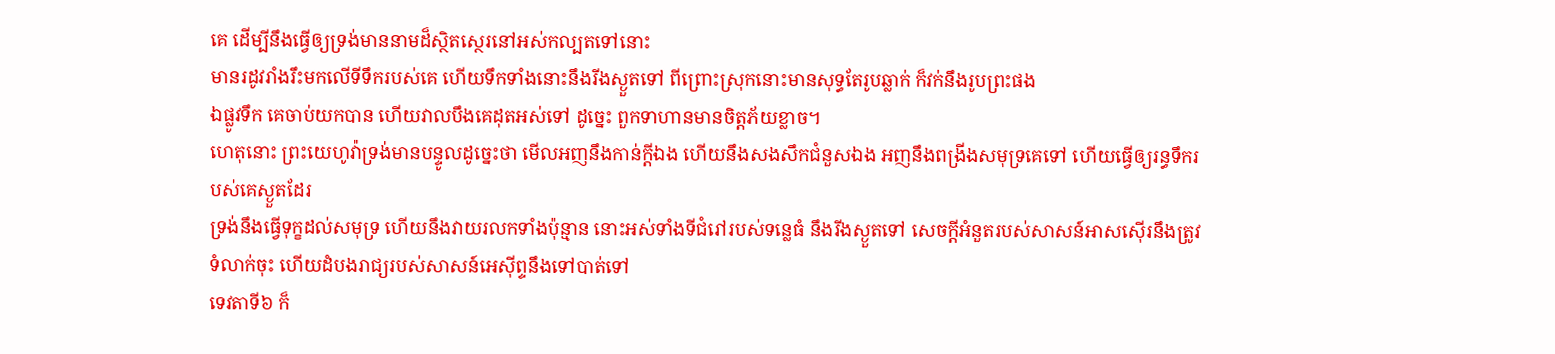គេ ដើម្បីនឹងធ្វើឲ្យទ្រង់មាននាមដ៏ស្ថិតស្ថេរនៅអស់កល្បតទៅនោះ
មានរដូវរាំងរឹះមកលើទីទឹករបស់គេ ហើយទឹកទាំងនោះនឹងរីងស្ងួតទៅ ពីព្រោះស្រុកនោះមានសុទ្ធតែរូបឆ្លាក់ ក៏វក់នឹងរូបព្រះផង
ឯផ្លូវទឹក គេចាប់យកបាន ហើយវាលបឹងគេដុតអស់ទៅ ដូច្នេះ ពួកទាហានមានចិត្តភ័យខ្លាច។
ហេតុនោះ ព្រះយេហូវ៉ាទ្រង់មានបន្ទូលដូច្នេះថា មើលអញនឹងកាន់ក្តីឯង ហើយនឹងសងសឹកជំនួសឯង អញនឹងពង្រីងសមុទ្រគេទៅ ហើយធ្វើឲ្យរន្ធទឹករបស់គេស្ងួតដែរ
ទ្រង់នឹងធ្វើទុក្ខដល់សមុទ្រ ហើយនឹងវាយរលកទាំងប៉ុន្មាន នោះអស់ទាំងទីជំរៅរបស់ទន្លេធំ នឹងរីងស្ងួតទៅ សេចក្ដីអំនួតរបស់សាសន៍អាសស៊ើរនឹងត្រូវទំលាក់ចុះ ហើយដំបងរាជ្យរបស់សាសន៍អេស៊ីព្ទនឹងទៅបាត់ទៅ
ទេវតាទី៦ ក៏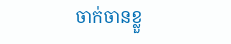ចាក់ចានខ្លួ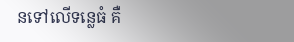នទៅលើទន្លេធំ គឺ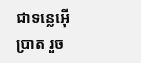ជាទន្លេអ៊ើប្រាត រួច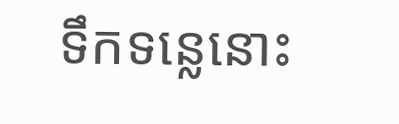ទឹកទន្លេនោះ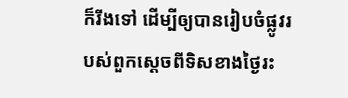ក៏រីងទៅ ដើម្បីឲ្យបានរៀបចំផ្លូវរបស់ពួកស្តេចពីទិសខាងថ្ងៃរះ